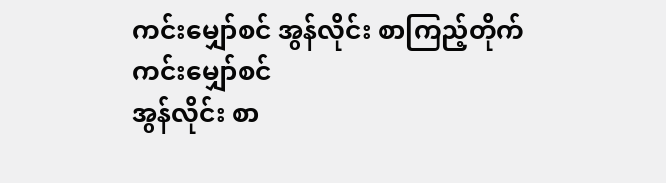ကင်းမျှော်စင် အွန်လိုင်း စာကြည့်တိုက်
ကင်းမျှော်စင်
အွန်လိုင်း စာ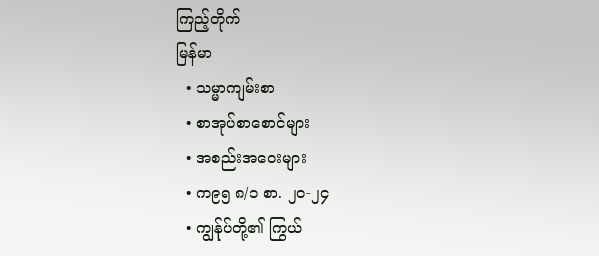ကြည့်တိုက်
မြန်မာ
  • သမ္မာကျမ်းစာ
  • စာအုပ်စာစောင်များ
  • အစည်းအဝေးများ
  • က၉၅ ၈/၁ စာ. ၂၀-၂၄
  • ကျွန်ုပ်တို့၏ ကြွယ်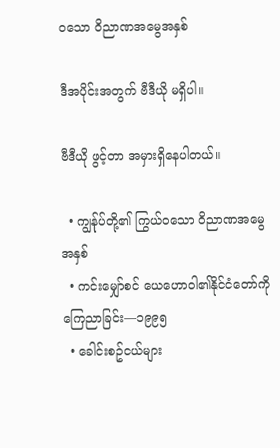ဝသော ဝိညာဏအမွေအနှစ်

ဒီအပိုင်းအတွက် ဗီဒီယို မရှိပါ။

ဗီဒီယို ဖွင့်တာ အမှားရှိနေပါတယ်။

  • ကျွန်ုပ်တို့၏ ကြွယ်ဝသော ဝိညာဏအမွေအနှစ်
  • ကင်းမျှော်စင် ယေဟောဝါ၏နိုင်ငံတော်ကိုကြေညာခြင်း—၁၉၉၅
  • ခေါင်းစဥ်ငယ်များ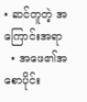• ဆင်တူတဲ့ အကြောင်းအရာ
  • အဖေ၏အစောပိုင်း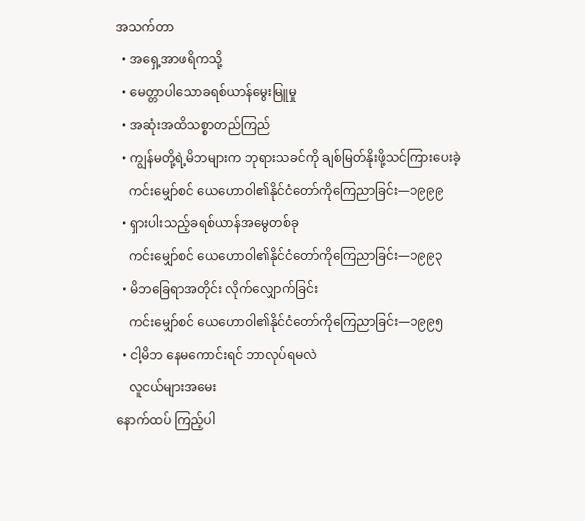အသက်တာ
  • အရှေ့အာဖရိကသို့
  • မေတ္တာပါသောခရစ်ယာန်မွေးမြူမှု
  • အဆုံးအထိသစ္စာတည်ကြည်
  • ကျွန်မတို့ရဲ့မိဘများက ဘုရားသခင်ကို ချစ်မြတ်နိုးဖို့သင်ကြားပေးခဲ့
    ကင်းမျှော်စင် ယေဟောဝါ၏နိုင်ငံတော်ကိုကြေညာခြင်း—၁၉၉၉
  • ရှားပါးသည့်ခရစ်ယာန်အမွေတစ်ခု
    ကင်းမျှော်စင် ယေဟောဝါ၏နိုင်ငံတော်ကိုကြေညာခြင်း—၁၉၉၃
  • မိဘခြေရာအတိုင်း လိုက်လျှောက်ခြင်း
    ကင်းမျှော်စင် ယေဟောဝါ၏နိုင်ငံတော်ကိုကြေညာခြင်း—၁၉၉၅
  • ငါ့မိဘ နေမကောင်းရင် ဘာလုပ်ရမလဲ
    လူငယ်များအမေး
နောက်ထပ် ကြည့်ပါ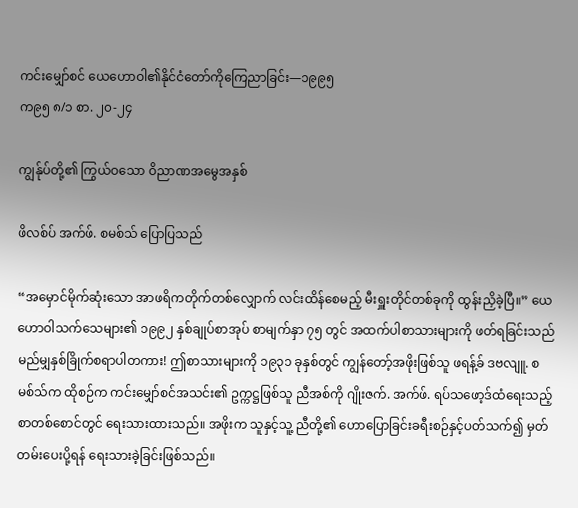ကင်းမျှော်စင် ယေဟောဝါ၏နိုင်ငံတော်ကိုကြေညာခြင်း—၁၉၉၅
က၉၅ ၈/၁ စာ. ၂၀-၂၄

ကျွန်ုပ်တို့၏ ကြွယ်ဝသော ဝိညာဏအမွေအနှစ်

ဖိလစ်ပ် အက်ဖ်. စမစ်သ် ပြောပြသည်

“အမှောင်မိုက်ဆုံးသော အာဖရိကတိုက်တစ်လျှောက် လင်းထိန်စေမည့် မီးရှူးတိုင်တစ်ခုကို ထွန်းညှိခဲ့ပြီ။” ယေဟောဝါသက်သေများ၏ ၁၉၉၂ နှစ်ချုပ်စာအုပ် စာမျက်နှာ ၇၅ တွင် အထက်ပါစာသားများကို ဖတ်ရခြင်းသည် မည်မျှနှစ်ခြိုက်စရာပါတကား! ဤစာသားများကို ၁၉၃၁ ခုနှစ်တွင် ကျွန်တော့်အဖိုးဖြစ်သူ ဖရန့်ခ် ဒဗလျူ. စမစ်သ်က ထိုစဉ်က ကင်းမျှော်စင်အသင်း၏ ဥက္ကဋ္ဌဖြစ်သူ ညီအစ်ကို ဂျိုးဇက်. အက်ဖ်. ရပ်သဖော့ဒ်ထံရေးသည့်စာတစ်စောင်တွင် ရေးသားထားသည်။ အဖိုးက သူနှင့်သူ့ ညီတို့၏ ဟောပြောခြင်းခရီးစဉ်နှင့်ပတ်သက်၍ မှတ်တမ်းပေးပို့ရန် ရေးသားခဲ့ခြင်းဖြစ်သည်။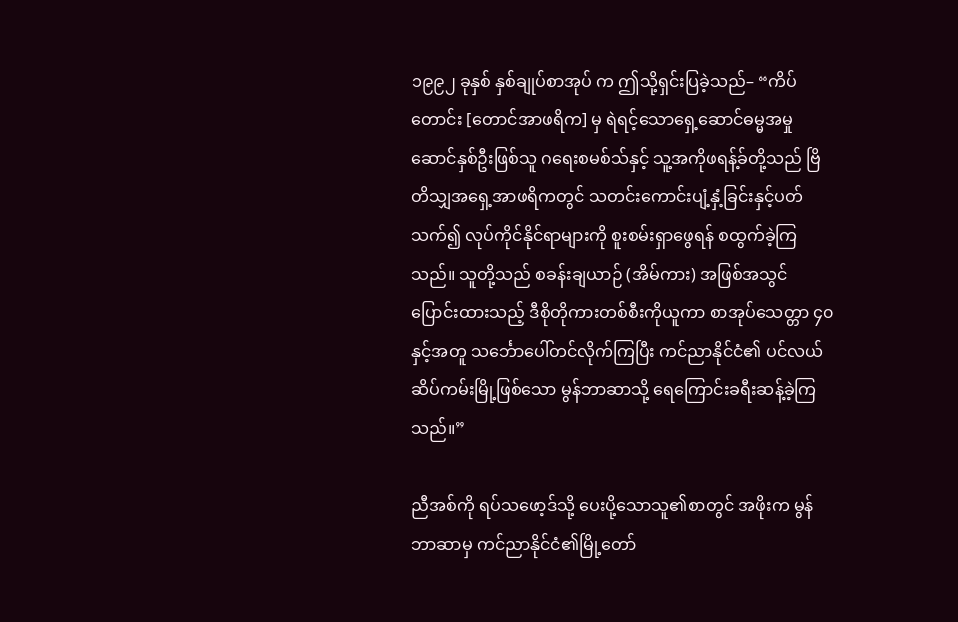၁၉၉၂ ခုနှစ် နှစ်ချုပ်စာအုပ် က ဤသို့ရှင်းပြခဲ့သည်– “ကိပ်တောင်း [တောင်အာဖရိက] မှ ရဲရင့်သောရှေ့ဆောင်ဓမ္မအမှုဆောင်နှစ်ဦးဖြစ်သူ ဂရေးစမစ်သ်နှင့် သူ့အကိုဖရန့်ခ်တို့သည် ဗြိတိသျှအရှေ့အာဖရိကတွင် သတင်းကောင်းပျံ့နှံ့ခြင်းနှင့်ပတ်သက်၍ လုပ်ကိုင်နိုင်ရာများကို စူးစမ်းရှာဖွေရန် စထွက်ခဲ့ကြသည်။ သူတို့သည် စခန်းချယာဉ် (အိမ်ကား) အဖြစ်အသွင်ပြောင်းထားသည့် ဒီစိုတိုကားတစ်စီးကိုယူကာ စာအုပ်သေတ္တာ ၄၀ နှင့်အတူ သင်္ဘောပေါ်တင်လိုက်ကြပြီး ကင်ညာနိုင်ငံ၏ ပင်လယ်ဆိပ်ကမ်းမြို့ဖြစ်သော မွန်ဘာဆာသို့ ရေကြောင်းခရီးဆန့်ခဲ့ကြသည်။”

ညီအစ်ကို ရပ်သဖော့ဒ်သို့ ပေးပို့သောသူ၏စာတွင် အဖိုးက မွန်ဘာဆာမှ ကင်ညာနိုင်ငံ၏မြို့တော်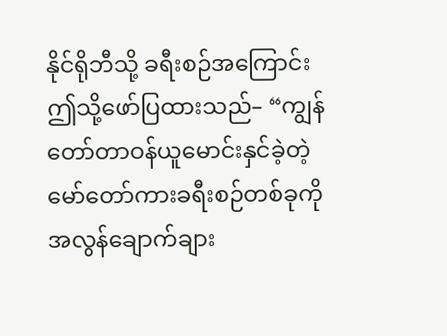နိုင်ရိုဘီသို့ ခရီးစဉ်အကြောင်း ဤသို့ဖော်ပြထားသည်– “ကျွန်တော်တာဝန်ယူမောင်းနှင်ခဲ့တဲ့ မော်တော်ကားခရီးစဉ်တစ်ခုကို အလွန်ချောက်ချား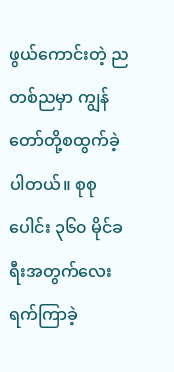ဖွယ်ကောင်းတဲ့ ညတစ်ညမှာ ကျွန်တော်တို့စထွက်ခဲ့ပါတယ်။ စုစုပေါင်း ၃၆၀ မိုင်ခရီးအတွက်လေးရက်ကြာခဲ့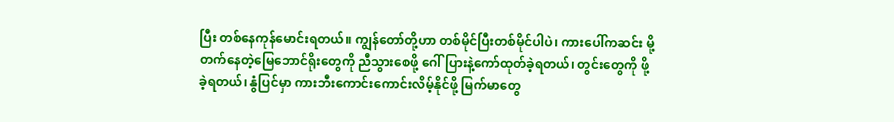ပြီး တစ်နေကုန်မောင်းရတယ်။ ကျွန်တော်တို့ဟာ တစ်မိုင်ပြီးတစ်မိုင်ပါပဲ၊ ကားပေါ်ကဆင်း မို့တက်နေတဲ့မြေဘောင်ရိုးတွေကို ညီသွားစေဖို့ ဂေါ်ပြားနဲ့ကော်ထုတ်ခဲ့ရတယ်၊ တွင်းတွေကို ဖို့ခဲ့ရတယ်၊ နွံပြင်မှာ ကားဘီးကောင်းကောင်းလိမ့်နိုင်ဖို့ မြက်မာတွေ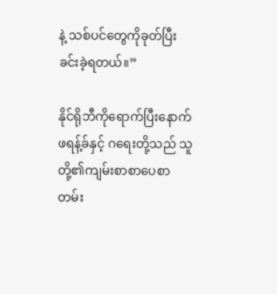နဲ့ သစ်ပင်တွေကိုခုတ်ပြီး ခင်းခဲ့ရတယ်။”

နိုင်ရိုဘီကိုရောက်ပြီးနောက် ဖရန့်ခ်နှင့် ဂရေးတို့သည် သူတို့၏ကျမ်းစာစာပေစာတမ်း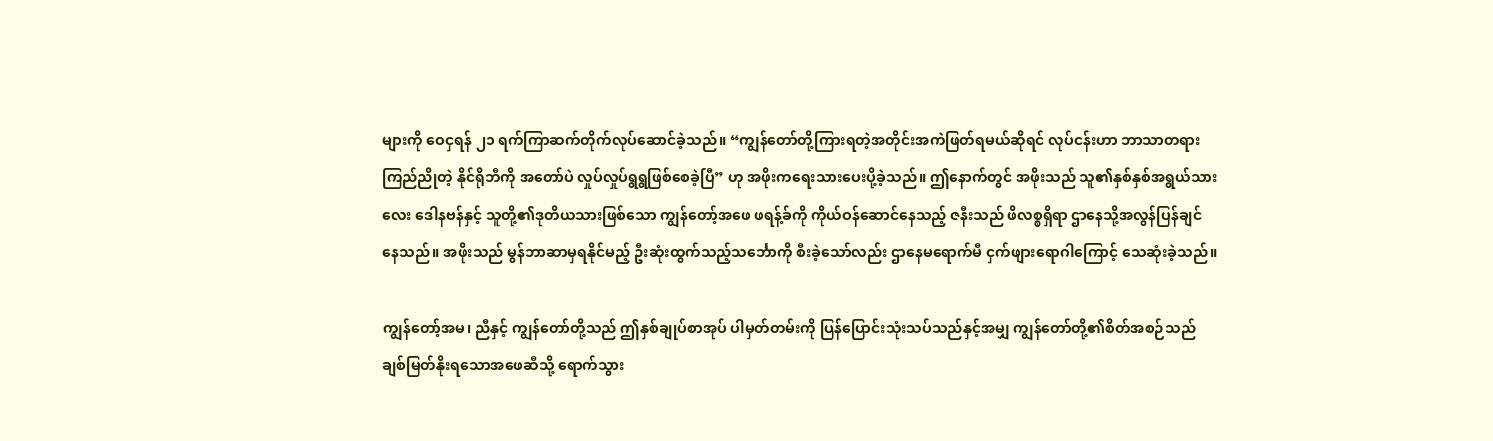များကို ဝေငှရန် ၂၁ ရက်ကြာဆက်တိုက်လုပ်ဆောင်ခဲ့သည်။ “ကျွန်တော်တို့ကြားရတဲ့အတိုင်းအကဲဖြတ်ရမယ်ဆိုရင် လုပ်ငန်းဟာ ဘာသာတရားကြည်ညိုတဲ့ နိုင်ရိုဘီကို အတော်ပဲ လှုပ်လှုပ်ရွရွဖြစ်စေခဲ့ပြီ” ဟု အဖိုးကရေးသားပေးပို့ခဲ့သည်။ ဤနောက်တွင် အဖိုးသည် သူ၏နှစ်နှစ်အရွယ်သားလေး ဒေါနဗန်နှင့် သူတို့၏ဒုတိယသားဖြစ်သော ကျွန်တော့်အဖေ ဖရန့်ခ်ကို ကိုယ်ဝန်ဆောင်နေသည့် ဇနီးသည် ဖိလစ္စရှိရာ ဌာနေသို့အလွန်ပြန်ချင်နေသည်။ အဖိုးသည် မွန်ဘာဆာမှရနိုင်မည့် ဦးဆုံးထွက်သည့်သင်္ဘောကို စီးခဲ့သော်လည်း ဌာနေမရောက်မီ ငှက်ဖျားရောဂါကြောင့် သေဆုံးခဲ့သည်။

ကျွန်တော့်အမ၊ ညီနှင့် ကျွန်တော်တို့သည် ဤနှစ်ချုပ်စာအုပ် ပါမှတ်တမ်းကို ပြန်ပြောင်းသုံးသပ်သည်နှင့်အမျှ ကျွန်တော်တို့၏စိတ်အစဉ်သည် ချစ်မြတ်နိုးရသောအဖေဆီသို့ ရောက်သွား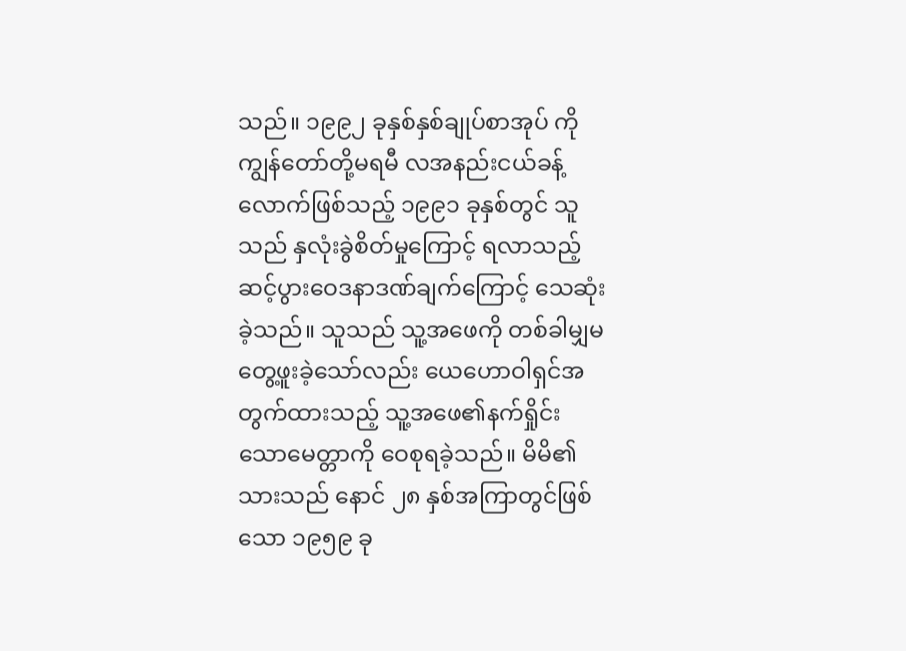သည်။ ၁၉၉၂ ခုနှစ်နှစ်ချုပ်စာအုပ် ကို ကျွန်တော်တို့မရမီ လအနည်းငယ်ခန့်လောက်ဖြစ်သည့် ၁၉၉၁ ခုနှစ်တွင် သူသည် နှလုံးခွဲစိတ်မှုကြောင့် ရလာသည့်ဆင့်ပွားဝေဒနာဒဏ်ချက်ကြောင့် သေဆုံးခဲ့သည်။ သူသည် သူ့အဖေကို တစ်ခါမျှမတွေ့ဖူးခဲ့သော်လည်း ယေဟောဝါရှင်အတွက်ထားသည့် သူ့အဖေ၏နက်ရှိုင်းသောမေတ္တာကို ဝေစုရခဲ့သည်။ မိမိ၏သားသည် နောင် ၂၈ နှစ်အကြာတွင်ဖြစ်သော ၁၉၅၉ ခု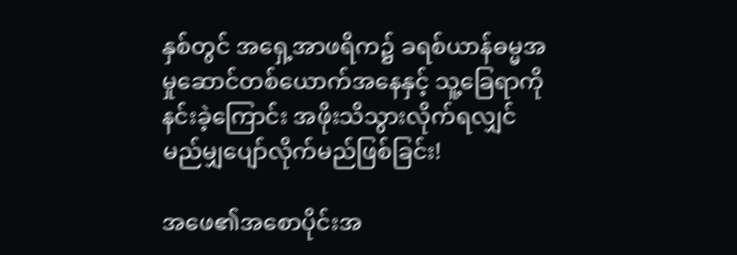နှစ်တွင် အရှေ့အာဖရိက၌ ခရစ်ယာန်ဓမ္မအမှုဆောင်တစ်ယောက်အနေနှင့် သူ့ခြေရာကိုနင်းခဲ့ကြောင်း အဖိုးသိသွားလိုက်ရလျှင် မည်မျှပျော်လိုက်မည်ဖြစ်ခြင်း!

အဖေ၏အစောပိုင်းအ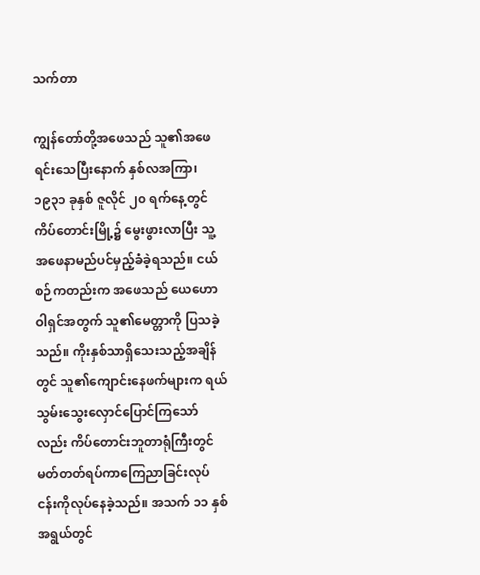သက်တာ

ကျွန်တော်တို့အဖေသည် သူ၏အဖေရင်းသေပြီးနောက် နှစ်လအကြာ၊ ၁၉၃၁ ခုနှစ် ဇူလိုင် ၂၀ ရက်နေ့တွင် ကိပ်တောင်းမြို့၌ မွေးဖွားလာပြီး သူ့အဖေနာမည်ပင်မှည့်ခံခဲ့ရသည်။ ငယ်စဉ်ကတည်းက အဖေသည် ယေဟောဝါရှင်အတွက် သူ၏မေတ္တာကို ပြသခဲ့သည်။ ကိုးနှစ်သာရှိသေးသည့်အချိန်တွင် သူ၏ကျောင်းနေဖက်များက ရယ်သွမ်းသွေးလှောင်ပြောင်ကြသော်လည်း ကိပ်တောင်းဘူတာရုံကြီးတွင် မတ်တတ်ရပ်ကာကြေညာခြင်းလုပ်ငန်းကိုလုပ်နေခဲ့သည်။ အသက် ၁၁ နှစ်အရွယ်တွင်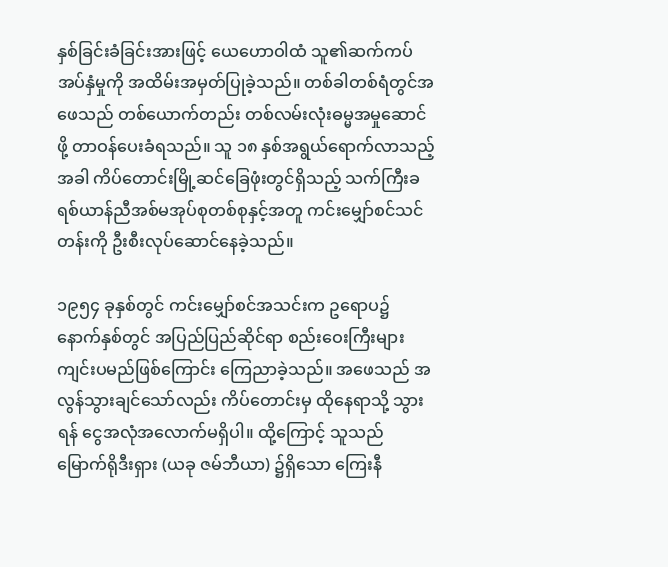နှစ်ခြင်းခံခြင်းအားဖြင့် ယေဟောဝါထံ သူ၏ဆက်ကပ်အပ်နှံမှုကို အထိမ်းအမှတ်ပြုခဲ့သည်။ တစ်ခါတစ်ရံတွင်အဖေသည် တစ်ယောက်တည်း တစ်လမ်းလုံးဓမ္မအမှုဆောင်ဖို့ တာဝန်ပေးခံရသည်။ သူ ၁၈ နှစ်အရွယ်ရောက်လာသည့်အခါ ကိပ်တောင်းမြို့ဆင်ခြေဖုံးတွင်ရှိသည့် သက်ကြီးခရစ်ယာန်ညီအစ်မအုပ်စုတစ်စုနှင့်အတူ ကင်းမျှော်စင်သင်တန်းကို ဦးစီးလုပ်ဆောင်နေခဲ့သည်။

၁၉၅၄ ခုနှစ်တွင် ကင်းမျှော်စင်အသင်းက ဥရောပ၌ နောက်နှစ်တွင် အပြည်ပြည်ဆိုင်ရာ စည်းဝေးကြီးများကျင်းပမည်ဖြစ်ကြောင်း ကြေညာခဲ့သည်။ အဖေသည် အလွန်သွားချင်သော်လည်း ကိပ်တောင်းမှ ထိုနေရာသို့ သွားရန် ငွေအလုံအလောက်မရှိပါ။ ထို့ကြောင့် သူသည် မြောက်ရိုဒီးရှား (ယခု ဇမ်ဘီယာ) ၌ရှိသော ကြေးနီ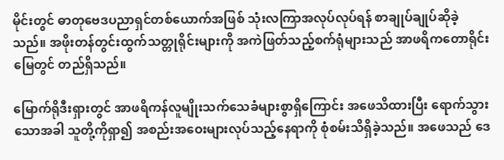မိုင်းတွင် ဓာတုဗေဒပညာရှင်တစ်ယောက်အဖြစ် သုံးလကြာအလုပ်လုပ်ရန် စာချုပ်ချုပ်ဆိုခဲ့သည်။ အဖိုးတန်တွင်းထွက်သတ္တုရိုင်းများကို အကဲဖြတ်သည့်စက်ရုံများသည် အာဖရိကတောရိုင်းမြေတွင် တည်ရှိသည်။

မြောက်ရိုဒီးရှားတွင် အာဖရိကန်လူမျိုးသက်သေခံများစွာရှိကြောင်း အဖေသိထားပြီး ရောက်သွားသောအခါ သူတို့ကိုရှာ၍ အစည်းအဝေးများလုပ်သည့်နေရာကို စုံစမ်းသိရှိခဲ့သည်။ အဖေသည် ဒေ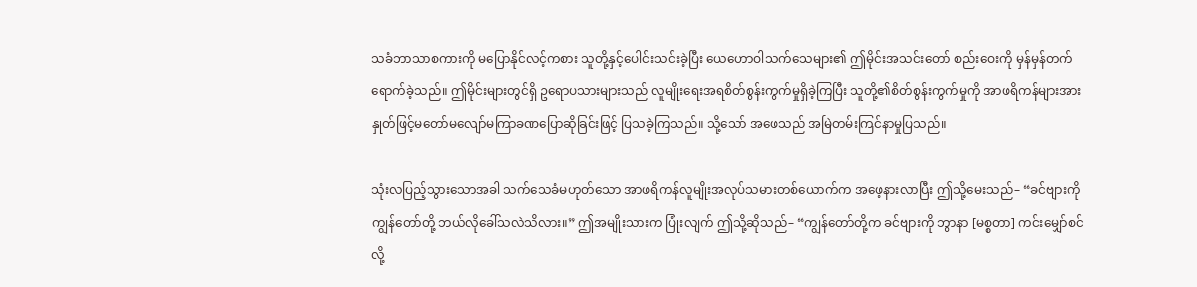သခံဘာသာစကားကို မပြောနိုင်လင့်ကစား သူတို့နှင့်ပေါင်းသင်းခဲ့ပြီး ယေဟောဝါသက်သေများ၏ ဤမိုင်းအသင်းတော် စည်းဝေးကို မှန်မှန်တက်ရောက်ခဲ့သည်။ ဤမိုင်းများတွင်ရှိ ဥရောပသားများသည် လူမျိုးရေးအရစိတ်စွန်းကွက်မှုရှိခဲ့ကြပြီး သူတို့၏စိတ်စွန်းကွက်မှုကို အာဖရိကန်များအား နှုတ်ဖြင့်မတော်မလျော်မကြာခဏပြောဆိုခြင်းဖြင့် ပြသခဲ့ကြသည်။ သို့သော် အဖေသည် အမြဲတမ်းကြင်နာမှုပြသည်။

သုံးလပြည့်သွားသောအခါ သက်သေခံမဟုတ်သော အာဖရိကန်လူမျိုးအလုပ်သမားတစ်ယောက်က အဖေ့နားလာပြီး ဤသို့မေးသည်– “ခင်ဗျားကို ကျွန်တော်တို့ ဘယ်လိုခေါ်သလဲသိလား။” ဤအမျိုးသားက ပြုံးလျက် ဤသို့ဆိုသည်– “ကျွန်တော်တို့က ခင်ဗျားကို ဘွာနာ [မစ္စတာ] ကင်းမျှော်စင်လို့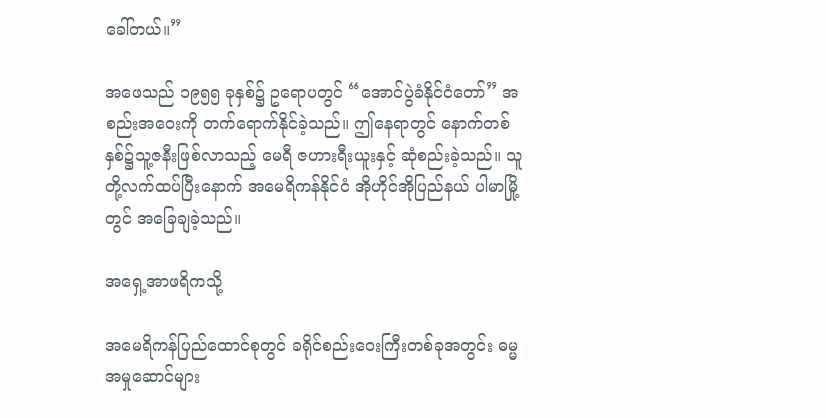ခေါ်တယ်။”

အဖေသည် ၁၉၅၅ ခုနှစ်၌ ဥရောပတွင် “အောင်ပွဲခံနိုင်ငံတော်” အစည်းအဝေးကို တက်ရောက်နိုင်ခဲ့သည်။ ဤနေရာတွင် နောက်တစ်နှစ်၌သူ့ဇနီးဖြစ်လာသည့် မေရီ ဇဟားရီးယူးနှင့် ဆုံစည်းခဲ့သည်။ သူတို့လက်ထပ်ပြီးနောက် အမေရိကန်နိုင်ငံ အိုဟိုင်အိုပြည်နယ် ပါမာမြို့တွင် အခြေချခဲ့သည်။

အရှေ့အာဖရိကသို့

အမေရိကန်ပြည်ထောင်စုတွင် ခရိုင်စည်းဝေးကြီးတစ်ခုအတွင်း ဓမ္မအမှုဆောင်များ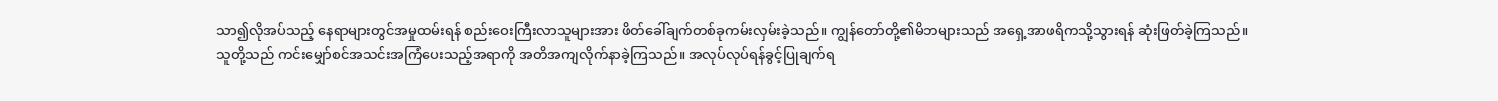သာ၍လိုအပ်သည့် နေရာများတွင်အမှုထမ်းရန် စည်းဝေးကြီးလာသူများအား ဖိတ်ခေါ်ချက်တစ်ခုကမ်းလှမ်းခဲ့သည်။ ကျွန်တော်တို့၏မိဘများသည် အရှေ့အာဖရိကသို့သွားရန် ဆုံးဖြတ်ခဲ့ကြသည်။ သူတို့သည် ကင်းမျှော်စင်အသင်းအကြံပေးသည့်အရာကို အတိအကျလိုက်နာခဲ့ကြသည်။ အလုပ်လုပ်ရန်ခွင့်ပြုချက်ရ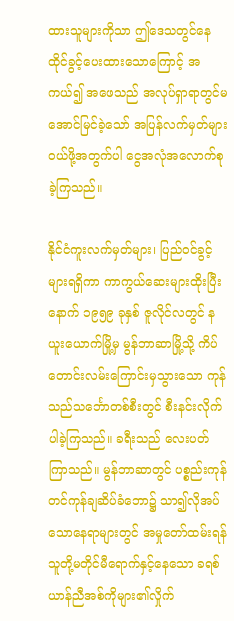ထားသူများကိုသာ ဤဒေသတွင်နေထိုင်ခွင့်ပေးထားသောကြောင့် အကယ်၍ အဖေသည် အလုပ်ရှာရာတွင်မအောင်မြင်ခဲ့သော် အပြန်လက်မှတ်များဝယ်ဖို့အတွက်ပါ ငွေအလုံအလောက်စုခဲ့ကြသည်။

နိုင်ငံကူးလက်မှတ်များ၊ ပြည်ဝင်ခွင့်များရရှိကာ ကာကွယ်ဆေးများထိုးပြီးနောက် ၁၉၅၉ ခုနှစ် ဇူလိုင်လတွင် နယူးယောက်မြို့မှ မွန်ဘာဆာမြို့သို့ ကိပ်တောင်းလမ်းကြောင်းမှသွားသော ကုန်သည်သင်္ဘောတစ်စီးတွင် စီးနင်းလိုက်ပါခဲ့ကြသည်။ ခရီးသည် လေးပတ်ကြာသည်။ မွန်ဘာဆာတွင် ပစ္စည်းကုန်တင်ကုန်ချဆိပ်ခံဘော၌ သာ၍လိုအပ်သောနေရာများတွင် အမှုတော်ထမ်းရန် သူတို့မတိုင်မီရောက်နှင့်နေသော ခရစ်ယာန်ညီအစ်ကိုများ၏လှိုက်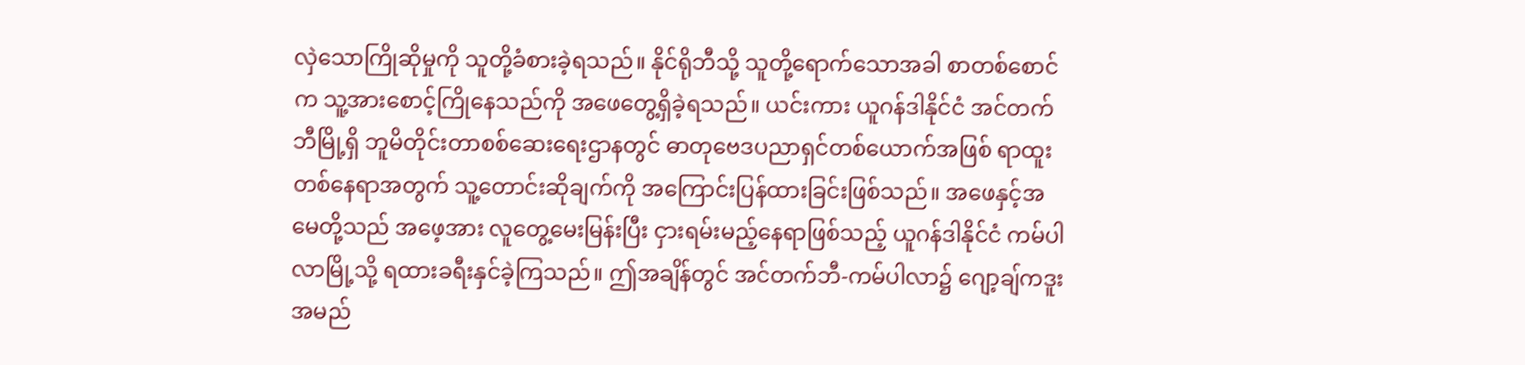လှဲသောကြိုဆိုမှုကို သူတို့ခံစားခဲ့ရသည်။ နိုင်ရိုဘီသို့ သူတို့ရောက်သောအခါ စာတစ်စောင်က သူ့အားစောင့်ကြိုနေသည်ကို အဖေတွေ့ရှိခဲ့ရသည်။ ယင်းကား ယူဂန်ဒါနိုင်ငံ အင်တက်ဘီမြို့ရှိ ဘူမိတိုင်းတာစစ်ဆေးရေးဌာနတွင် ဓာတုဗေဒပညာရှင်တစ်ယောက်အဖြစ် ရာထူးတစ်နေရာအတွက် သူ့တောင်းဆိုချက်ကို အကြောင်းပြန်ထားခြင်းဖြစ်သည်။ အဖေနှင့်အမေတို့သည် အဖေ့အား လူတွေ့မေးမြန်းပြီး ငှားရမ်းမည့်နေရာဖြစ်သည့် ယူဂန်ဒါနိုင်ငံ ကမ်ပါလာမြို့သို့ ရထားခရီးနှင်ခဲ့ကြသည်။ ဤအချိန်တွင် အင်တက်ဘီ-ကမ်ပါလာ၌ ဂျော့ချ်ကဒူးအမည်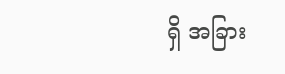ရှိ အခြား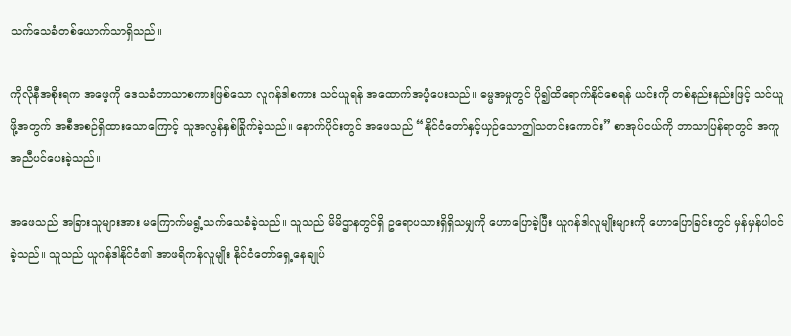သက်သေခံတစ်ယောက်သာရှိသည်။

ကိုလိုနီအစိုးရက အဖေ့ကို ဒေသခံဘာသာစကားဖြစ်သော လူဂန်ဒါစကား သင်ယူရန် အထောက်အပံ့ပေးသည်။ ဓမ္မအမှုတွင် ပို၍ထိရောက်နိုင်စေရန် ယင်းကို တစ်နည်းနည်းဖြင့် သင်ယူဖို့အတွက် အစီအစဉ်ရှိထားသောကြောင့် သူအလွန်နှစ်ခြိုက်ခဲ့သည်။ နောက်ပိုင်းတွင် အဖေသည် “နိုင်ငံတော်နှင့်ယှဉ်သောဤသတင်းကောင်း” စာအုပ်ငယ်ကို ဘာသာပြန်ရာတွင် အကူအညီပင်ပေးခဲ့သည်။

အဖေသည် အခြားသူများအား မကြောက်မရွံ့သက်သေခံခဲ့သည်။ သူသည် မိမိဌာနတွင်ရှိ ဥရောပသားရှိရှိသမျှကို ဟောပြောခဲ့ပြီး ယူဂန်ဒါလူမျိုးများကို ဟောပြောခြင်းတွင် မှန်မှန်ပါဝင်ခဲ့သည်။ သူသည် ယူဂန်ဒါနိုင်ငံ၏ အာဖရိကန်လူမျိုး နိုင်ငံတော်ရှေ့နေချုပ်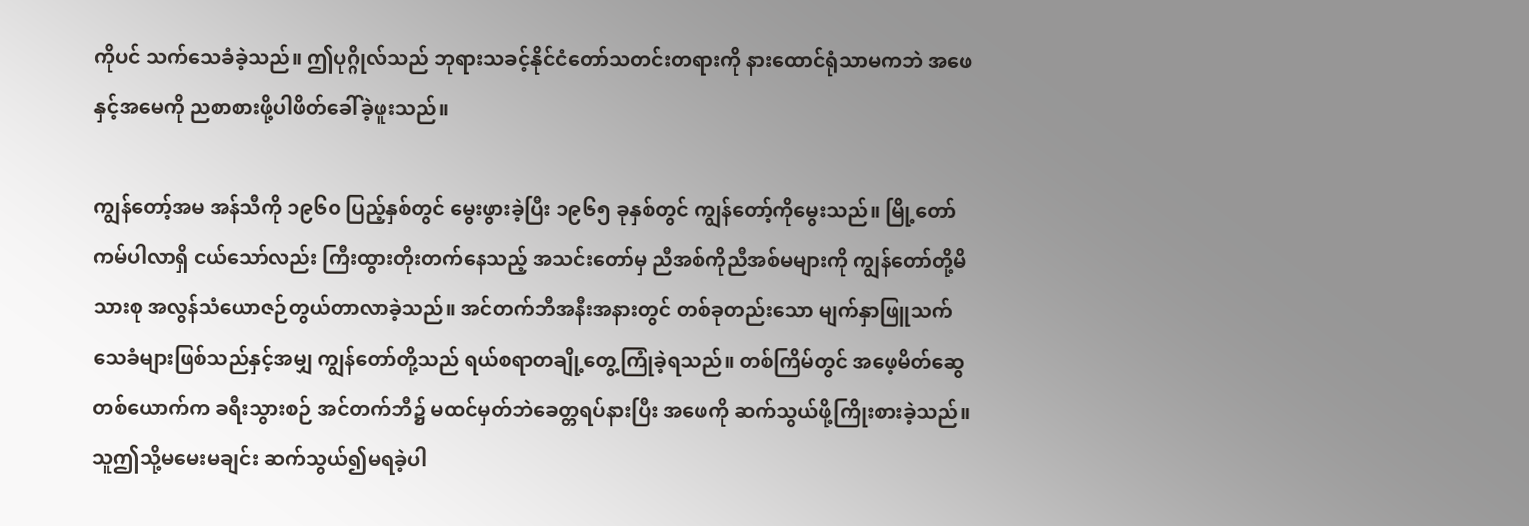ကိုပင် သက်သေခံခဲ့သည်။ ဤပုဂ္ဂိုလ်သည် ဘုရားသခင့်နိုင်ငံတော်သတင်းတရားကို နားထောင်ရုံသာမကဘဲ အဖေနှင့်အမေကို ညစာစားဖို့ပါဖိတ်ခေါ်ခဲ့ဖူးသည်။

ကျွန်တော့်အမ အန်သီကို ၁၉၆၀ ပြည့်နှစ်တွင် မွေးဖွားခဲ့ပြီး ၁၉၆၅ ခုနှစ်တွင် ကျွန်တော့်ကိုမွေးသည်။ မြို့တော် ကမ်ပါလာရှိ ငယ်သော်လည်း ကြီးထွားတိုးတက်နေသည့် အသင်းတော်မှ ညီအစ်ကိုညီအစ်မများကို ကျွန်တော်တို့မိသားစု အလွန်သံယောဇဉ်တွယ်တာလာခဲ့သည်။ အင်တက်ဘီအနီးအနားတွင် တစ်ခုတည်းသော မျက်နှာဖြူသက်သေခံများဖြစ်သည်နှင့်အမျှ ကျွန်တော်တို့သည် ရယ်စရာတချို့တွေ့ကြုံခဲ့ရသည်။ တစ်ကြိမ်တွင် အဖေ့မိတ်ဆွေတစ်ယောက်က ခရီးသွားစဉ် အင်တက်ဘီ၌ မထင်မှတ်ဘဲခေတ္တရပ်နားပြီး အဖေကို ဆက်သွယ်ဖို့ကြိုးစားခဲ့သည်။ သူဤသို့မမေးမချင်း ဆက်သွယ်၍မရခဲ့ပါ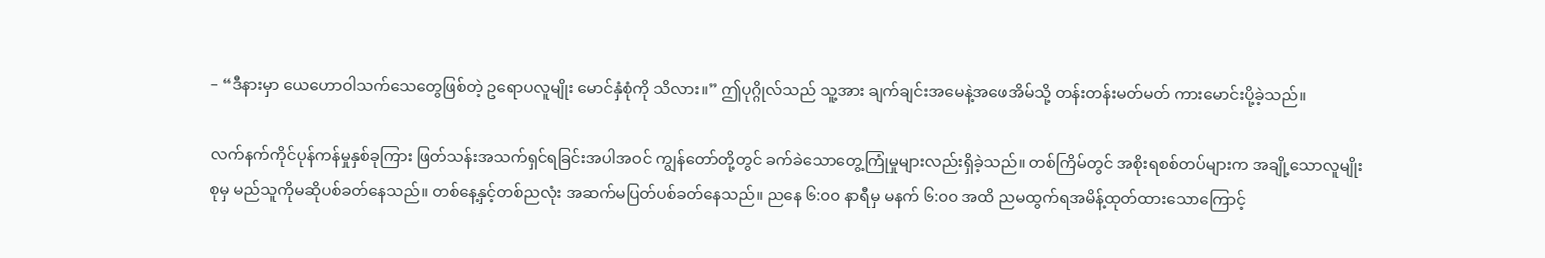– “ဒီနားမှာ ယေဟောဝါသက်သေတွေဖြစ်တဲ့ ဥရောပလူမျိုး မောင်နှံစုံကို သိလား။” ဤပုဂ္ဂိုလ်သည် သူ့အား ချက်ချင်းအမေနဲ့အဖေအိမ်သို့ တန်းတန်းမတ်မတ် ကားမောင်းပို့ခဲ့သည်။

လက်နက်ကိုင်ပုန်ကန်မှုနှစ်ခုကြား ဖြတ်သန်းအသက်ရှင်ရခြင်းအပါအဝင် ကျွန်တော်တို့တွင် ခက်ခဲသောတွေ့ကြုံမှုများလည်းရှိခဲ့သည်။ တစ်ကြိမ်တွင် အစိုးရစစ်တပ်များက အချို့သောလူမျိုးစုမှ မည်သူကိုမဆိုပစ်ခတ်နေသည်။ တစ်နေ့နှင့်တစ်ညလုံး အဆက်မပြတ်ပစ်ခတ်နေသည်။ ညနေ ၆:၀၀ နာရီမှ မနက် ၆:၀၀ အထိ ညမထွက်ရအမိန့်ထုတ်ထားသောကြောင့်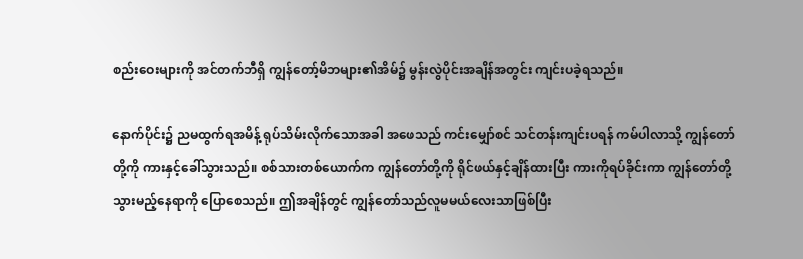စည်းဝေးများကို အင်တက်ဘီရှိ ကျွန်တော့်မိဘများ၏အိမ်၌ မွန်းလွဲပိုင်းအချိန်အတွင်း ကျင်းပခဲ့ရသည်။

နောက်ပိုင်း၌ ညမထွက်ရအမိန့် ရုပ်သိမ်းလိုက်သောအခါ အဖေသည် ကင်းမျှော်စင် သင်တန်းကျင်းပရန် ကမ်ပါလာသို့ ကျွန်တော်တို့ကို ကားနှင့်ခေါ်သွားသည်။ စစ်သားတစ်ယောက်က ကျွန်တော်တို့ကို ရိုင်ဖယ်နှင့်ချိန်ထားပြီး ကားကိုရပ်ခိုင်းကာ ကျွန်တော်တို့သွားမည့်နေရာကို ပြောစေသည်။ ဤအချိန်တွင် ကျွန်တော်သည်လူမမယ်လေးသာဖြစ်ပြီး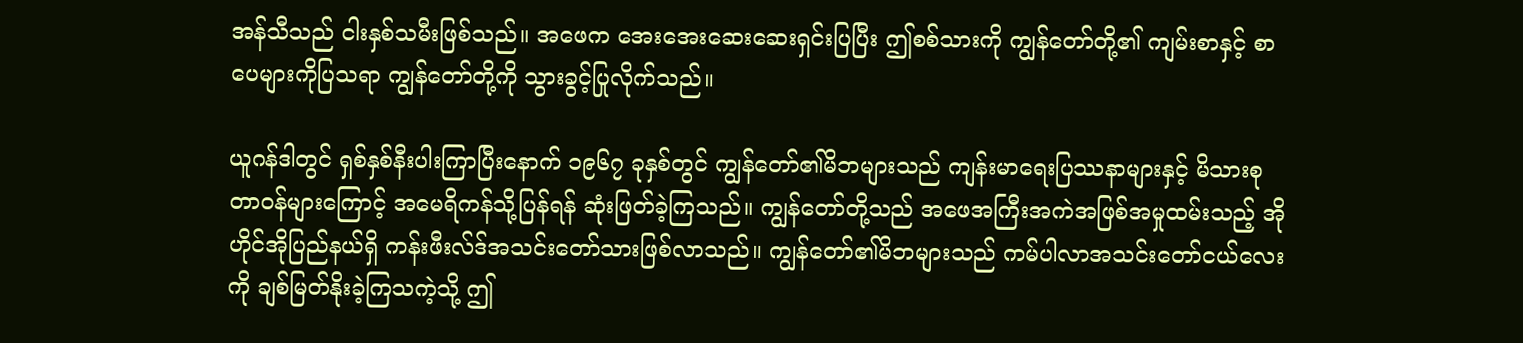အန်သီသည် ငါးနှစ်သမီးဖြစ်သည်။ အဖေက အေးအေးဆေးဆေးရှင်းပြပြီး ဤစစ်သားကို ကျွန်တော်တို့၏ ကျမ်းစာနှင့် စာပေများကိုပြသရာ ကျွန်တော်တို့ကို သွားခွင့်ပြုလိုက်သည်။

ယူဂန်ဒါတွင် ရှစ်နှစ်နီးပါးကြာပြီးနောက် ၁၉၆၇ ခုနှစ်တွင် ကျွန်တော်၏မိဘများသည် ကျန်းမာရေးပြဿနာများနှင့် မိသားစုတာဝန်များကြောင့် အမေရိကန်သို့ပြန်ရန် ဆုံးဖြတ်ခဲ့ကြသည်။ ကျွန်တော်တို့သည် အဖေအကြီးအကဲအဖြစ်အမှုထမ်းသည့် အိုဟိုင်အိုပြည်နယ်ရှိ ကန်းဖီးလ်ဒ်အသင်းတော်သားဖြစ်လာသည်။ ကျွန်တော်၏မိဘများသည် ကမ်ပါလာအသင်းတော်ငယ်လေးကို ချစ်မြတ်နိုးခဲ့ကြသကဲ့သို့ ဤ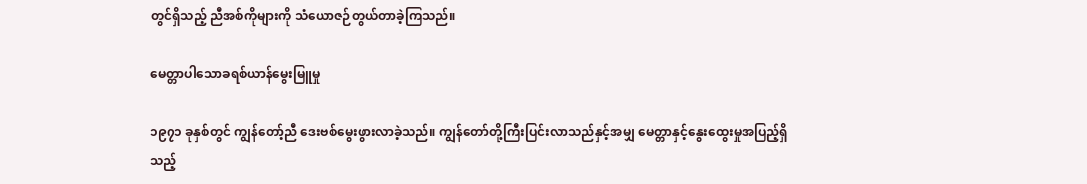တွင်ရှိသည့် ညီအစ်ကိုများကို သံယောဇဉ်တွယ်တာခဲ့ကြသည်။

မေတ္တာပါသောခရစ်ယာန်မွေးမြူမှု

၁၉၇၁ ခုနှစ်တွင် ကျွန်တော့်ညီ ဒေးဗစ်မွေးဖွားလာခဲ့သည်။ ကျွန်တော်တို့ကြီးပြင်းလာသည်နှင့်အမျှ မေတ္တာနှင့်နွေးထွေးမှုအပြည့်ရှိသည့်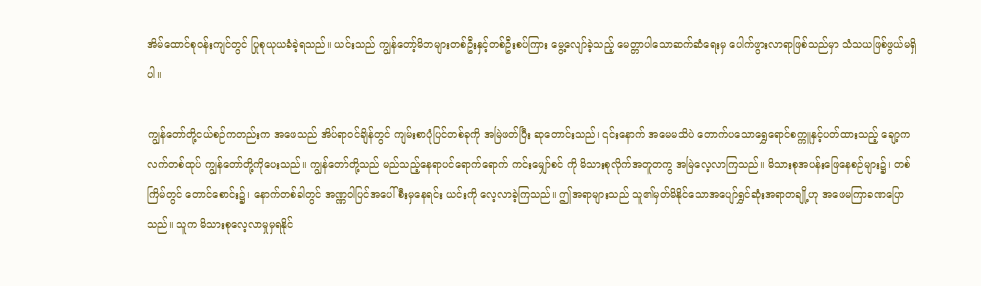အိမ်ထောင်စုဝန်းကျင်တွင် ပြုစုယုယခံခဲ့ရသည်။ ယင်းသည် ကျွန်တော့်မိဘများတစ်ဦးနှင့်တစ်ဦးစပ်ကြား မွေ့လျော်ခဲ့သည့် မေတ္တာပါသောဆက်ဆံရေးမှ ပေါက်ဖွားလာရာဖြစ်သည်မှာ သံသယဖြစ်ဖွယ်မရှိပါ။

ကျွန်တော်တို့ငယ်စဉ်ကတည်းက အဖေသည် အိပ်ရာဝင်ချိန်တွင် ကျမ်းစာပုံပြင်တစ်ခုကို အမြဲဖတ်ပြီး ဆုတောင်းသည်၊ ၎င်းနောက် အမေမသိပဲ တောက်ပသောရွှေရောင်စက္ကူနှင့်ပတ်ထားသည့် ချော့ကလက်တစ်ထုပ် ကျွန်တော်တို့ကိုပေးသည်။ ကျွန်တော်တို့သည် မည်သည့်နေရာပင်ရောက်ရောက် ကင်းမျှော်စင် ကို မိသားစုလိုက်အတူတကွ အမြဲလေ့လာကြသည်။ မိသားစုအပန်းဖြေနေစဉ်များ၌၊ တစ်ကြိမ်တွင် တောင်စောင်း၌၊ နောက်တစ်ခါတွင် အဏ္ဏဝါပြင်အပေါ်စီးမှနေရင်း ယင်းကို လေ့လာခဲ့ကြသည်။ ဤအရာများသည် သူ၏မှတ်မိနိုင်သောအပျော်ရွှင်ဆုံးအရာတချို့ဟု အဖေမကြာခဏပြောသည်။ သူက မိသားစုလေ့လာမှုမှရနိုင်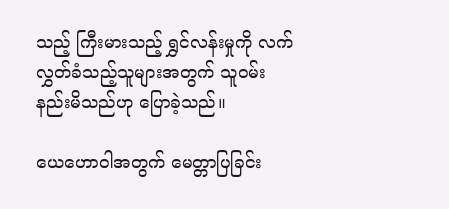သည့် ကြီးမားသည့် ရွှင်လန်းမှုကို လက်လွှတ်ခံသည့်သူများအတွက် သူဝမ်းနည်းမိသည်ဟု ပြောခဲ့သည်။

ယေဟောဝါအတွက် မေတ္တာပြခြင်း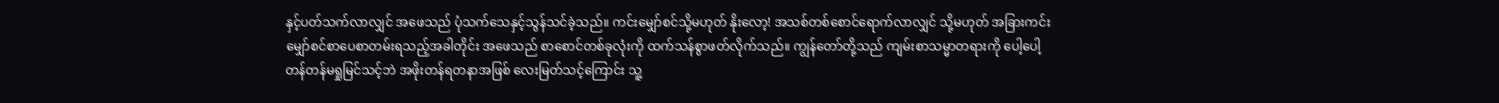နှင့်ပတ်သက်လာလျှင် အဖေသည် ပုံသက်သေနှင့်သွန်သင်ခဲ့သည်။ ကင်းမျှော်စင်သို့မဟုတ် နိုးလော့! အသစ်တစ်စောင်ရောက်လာလျှင် သို့မဟုတ် အခြားကင်းမျှော်စင်စာပေစာတမ်းရသည့်အခါတိုင်း အဖေသည် စာစောင်တစ်ခုလုံးကို ထက်သန်စွာဖတ်လိုက်သည်။ ကျွန်တော်တို့သည် ကျမ်းစာသမ္မာတရားကို ပေါ့ပေါ့တန်တန်မရှုမြင်သင့်ဘဲ အဖိုးတန်ရတနာအဖြစ် လေးမြတ်သင့်ကြောင်း သူ့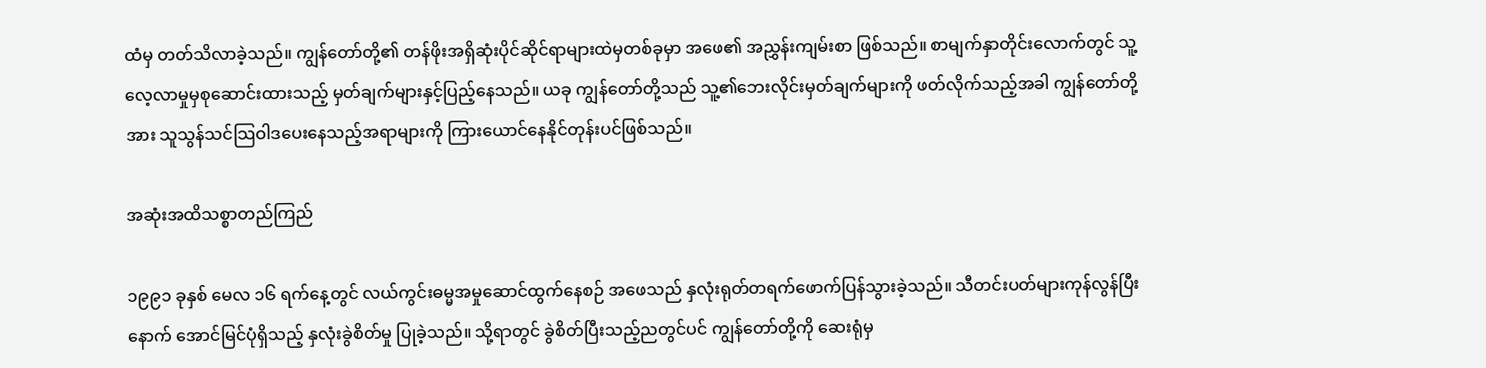ထံမှ တတ်သိလာခဲ့သည်။ ကျွန်တော်တို့၏ တန်ဖိုးအရှိဆုံးပိုင်ဆိုင်ရာများထဲမှတစ်ခုမှာ အဖေ၏ အညွှန်းကျမ်းစာ ဖြစ်သည်။ စာမျက်နှာတိုင်းလောက်တွင် သူ့လေ့လာမှုမှစုဆောင်းထားသည့် မှတ်ချက်များနှင့်ပြည့်နေသည်။ ယခု ကျွန်တော်တို့သည် သူ့၏ဘေးလိုင်းမှတ်ချက်များကို ဖတ်လိုက်သည့်အခါ ကျွန်တော်တို့အား သူသွန်သင်သြဝါဒပေးနေသည့်အရာများကို ကြားယောင်နေနိုင်တုန်းပင်ဖြစ်သည်။

အဆုံးအထိသစ္စာတည်ကြည်

၁၉၉၁ ခုနှစ် မေလ ၁၆ ရက်နေ့တွင် လယ်ကွင်းဓမ္မအမှုဆောင်ထွက်နေစဉ် အဖေသည် နှလုံးရုတ်တရက်ဖောက်ပြန်သွားခဲ့သည်။ သီတင်းပတ်များကုန်လွန်ပြီးနောက် အောင်မြင်ပုံရှိသည့် နှလုံးခွဲစိတ်မှု ပြုခဲ့သည်။ သို့ရာတွင် ခွဲစိတ်ပြီးသည့်ညတွင်ပင် ကျွန်တော်တို့ကို ဆေးရုံမှ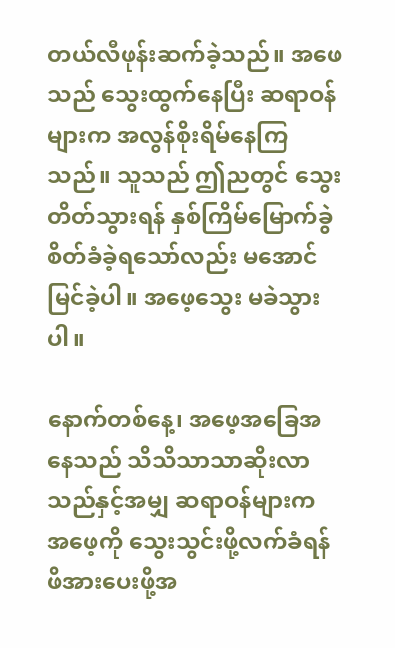တယ်လီဖုန်းဆက်ခဲ့သည်။ အဖေသည် သွေးထွက်နေပြီး ဆရာဝန်များက အလွန်စိုးရိမ်နေကြသည်။ သူသည် ဤညတွင် သွေးတိတ်သွားရန် နှစ်ကြိမ်မြောက်ခွဲစိတ်ခံခဲ့ရသော်လည်း မအောင်မြင်ခဲ့ပါ။ အဖေ့သွေး မခဲသွားပါ။

နောက်တစ်နေ့၊ အဖေ့အခြေအနေသည် သိသိသာသာဆိုးလာသည်နှင့်အမျှ ဆရာဝန်များက အဖေ့ကို သွေးသွင်းဖို့လက်ခံရန် ဖိအားပေးဖို့အ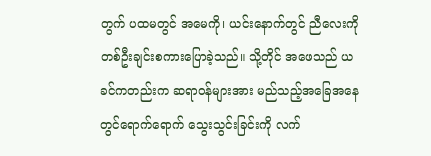တွက် ပထမတွင် အမေကို၊ ယင်းနောက်တွင် ညီလေးကို တစ်ဦးချင်းစကားပြောခဲ့သည်။ သို့တိုင် အဖေသည် ယခင်ကတည်းက ဆရာဝန်များအား မည်သည့်အခြေအနေတွင်ရောက်ရောက် သွေးသွင်းခြင်းကို လက်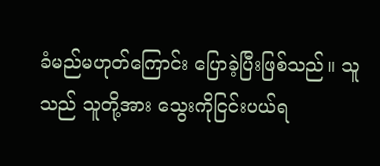ခံမည်မဟုတ်ကြောင်း ပြောခဲ့ပြီးဖြစ်သည်။ သူသည် သူတို့အား သွေးကိုငြင်းပယ်ရ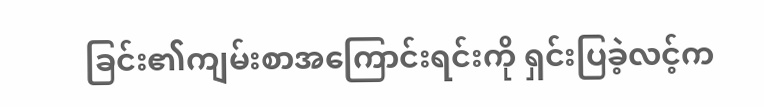ခြင်း၏ကျမ်းစာအကြောင်းရင်းကို ရှင်းပြခဲ့လင့်က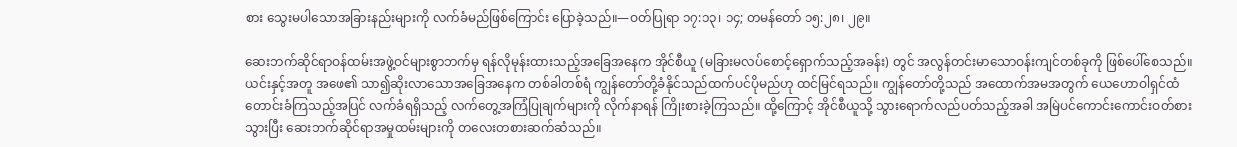စား သွေးမပါသောအခြားနည်းများကို လက်ခံမည်ဖြစ်ကြောင်း ပြောခဲ့သည်။—ဝတ်ပြုရာ ၁၇:၁၃၊ ၁၄; တမန်တော် ၁၅:၂၈၊ ၂၉။

ဆေးဘက်ဆိုင်ရာဝန်ထမ်းအဖွဲ့ဝင်များစွာဘက်မှ ရန်လိုမုန်းထားသည့်အခြေအနေက အိုင်စီယူ (မခြားမလပ်စောင့်ရှောက်သည့်အခန်း) တွင် အလွန်တင်းမာသောဝန်းကျင်တစ်ခုကို ဖြစ်ပေါ်စေသည်။ ယင်းနှင့်အတူ အဖေ၏ သာ၍ဆိုးလာသောအခြေအနေက တစ်ခါတစ်ရံ ကျွန်တော်တို့ခံနိုင်သည်ထက်ပင်ပိုမည်ဟု ထင်မြင်ရသည်။ ကျွန်တော်တို့သည် အထောက်အမအတွက် ယေဟောဝါရှင်ထံတောင်းခံကြသည့်အပြင် လက်ခံရရှိသည့် လက်တွေ့အကြံပြုချက်များကို လိုက်နာရန် ကြိုးစားခဲ့ကြသည်။ ထို့ကြောင့် အိုင်စီယူသို့ သွားရောက်လည်ပတ်သည့်အခါ အမြဲပင်ကောင်းကောင်းဝတ်စားသွားပြီး ဆေးဘက်ဆိုင်ရာအမှုထမ်းများကို တလေးတစားဆက်ဆံသည်။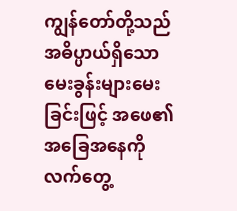ကျွန်တော်တို့သည် အဓိပ္ပာယ်ရှိသောမေးခွန်းများမေးခြင်းဖြင့် အဖေ၏အခြေအနေကို လက်တွေ့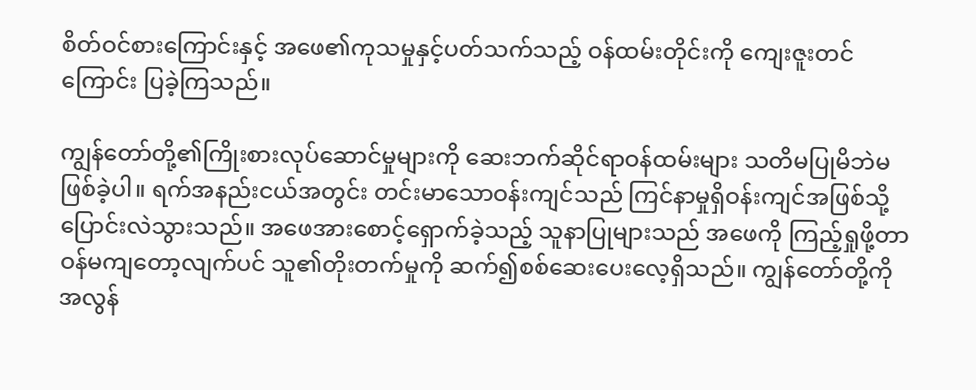စိတ်ဝင်စားကြောင်းနှင့် အဖေ၏ကုသမှုနှင့်ပတ်သက်သည့် ဝန်ထမ်းတိုင်းကို ကျေးဇူးတင်ကြောင်း ပြခဲ့ကြသည်။

ကျွန်တော်တို့၏ကြိုးစားလုပ်ဆောင်မှုများကို ဆေးဘက်ဆိုင်ရာဝန်ထမ်းများ သတိမပြုမိဘဲမဖြစ်ခဲ့ပါ။ ရက်အနည်းငယ်အတွင်း တင်းမာသောဝန်းကျင်သည် ကြင်နာမှုရှိဝန်းကျင်အဖြစ်သို့ ပြောင်းလဲသွားသည်။ အဖေအားစောင့်ရှောက်ခဲ့သည့် သူနာပြုများသည် အဖေကို ကြည့်ရှုဖို့တာဝန်မကျတော့လျက်ပင် သူ၏တိုးတက်မှုကို ဆက်၍စစ်ဆေးပေးလေ့ရှိသည်။ ကျွန်တော်တို့ကို အလွန်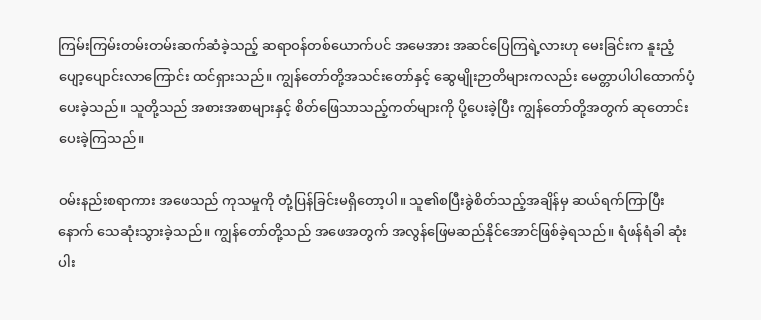ကြမ်းကြမ်းတမ်းတမ်းဆက်ဆံခဲ့သည့် ဆရာဝန်တစ်ယောက်ပင် အမေအား အဆင်ပြေကြရဲ့လားဟု မေးခြင်းက နူးညံ့ပျော့ပျောင်းလာကြောင်း ထင်ရှားသည်။ ကျွန်တော်တို့အသင်းတော်နှင့် ဆွေမျိုးဉာတိများကလည်း မေတ္တာပါပါထောက်ပံ့ပေးခဲ့သည်။ သူတို့သည် အစားအစာများနှင့် စိတ်ဖြေသာသည့်ကတ်များကို ပို့ပေးခဲ့ပြီး ကျွန်တော်တို့အတွက် ဆုတောင်းပေးခဲ့ကြသည်။

ဝမ်းနည်းစရာကား အဖေသည် ကုသမှုကို တုံ့ပြန်ခြင်းမရှိတော့ပါ။ သူ၏စပြီးခွဲစိတ်သည့်အချိန်မှ ဆယ်ရက်ကြာပြီးနောက် သေဆုံးသွားခဲ့သည်။ ကျွန်တော်တို့သည် အဖေအတွက် အလွန်ဖြေမဆည်နိုင်အောင်ဖြစ်ခဲ့ရသည်။ ရံဖန်ရံခါ ဆုံးပါး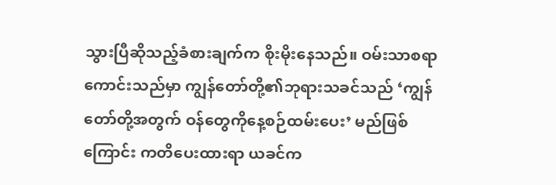သွားပြီဆိုသည့်ခံစားချက်က စိုးမိုးနေသည်။ ဝမ်းသာစရာကောင်းသည်မှာ ကျွန်တော်တို့၏ဘုရားသခင်သည် ‘ကျွန်တော်တို့အတွက် ဝန်တွေကိုနေ့စဉ်ထမ်းပေး’ မည်ဖြစ်ကြောင်း ကတိပေးထားရာ ယခင်က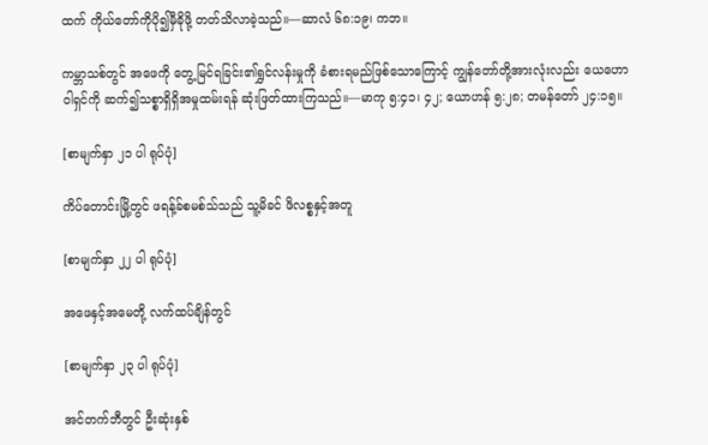ထက် ကိုယ်တော်ကိုပို၍မှီခိုဖို့ တတ်သိလာခဲ့သည်။—ဆာလံ ၆၈:၁၉၊ ကဘ။

ကမ္ဘာသစ်တွင် အဖေကို တွေ့မြင်ရခြင်း၏ရွှင်လန်းမှုကို ခံစားရမည်ဖြစ်သောကြောင့် ကျွန်တော်တို့အားလုံးလည်း ယေဟောဝါရှင်ကို ဆက်၍သစ္စာရှိရှိအမှုထမ်းရန် ဆုံးဖြတ်ထားကြသည်။—မာကု ၅:၄၁၊ ၄၂; ယောဟန် ၅:၂၈; တမန်တော် ၂၄:၁၅။

[စာမျက်နှာ ၂၁ ပါ ရုပ်ပုံ]

ကိပ်တောင်းမြို့တွင် ဖရန့်ခ်စမစ်သ်သည် သူ့မိခင် ဖိလစ္စနှင့်အတူ

[စာမျက်နှာ ၂၂ ပါ ရုပ်ပုံ]

အဖေနှင့်အမေတို့ လက်ထပ်ချိန်တွင်

[စာမျက်နှာ ၂၃ ပါ ရုပ်ပုံ]

အင်တက်ဘီတွင် ဦးဆုံးနှစ်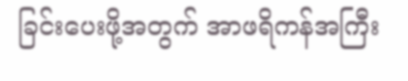ခြင်းပေးဖို့အတွက် အာဖရိကန်အကြီး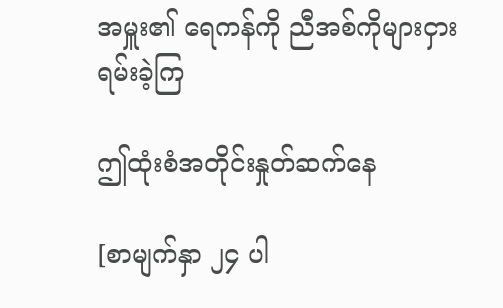အမှူး၏ ရေကန်ကို ညီအစ်ကိုများငှားရမ်းခဲ့ကြ

ဤထုံးစံအတိုင်းနှုတ်ဆက်နေ

[စာမျက်နှာ ၂၄ ပါ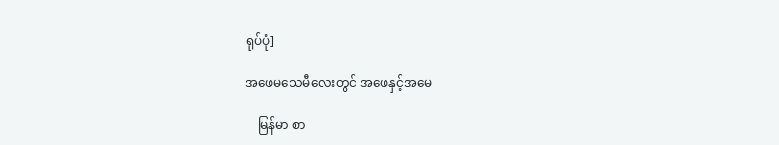ရုပ်ပုံ]

အဖေမသေမီလေးတွင် အဖေနှင့်အမေ

    မြန်မာ စာ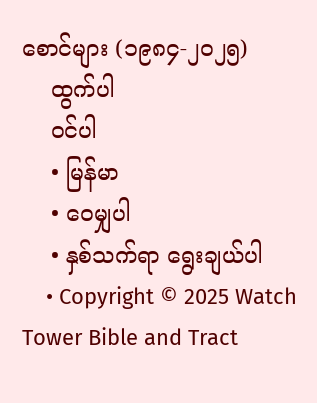စောင်များ (၁၉၈၄-၂၀၂၅)
    ထွက်ပါ
    ဝင်ပါ
    • မြန်မာ
    • ဝေမျှပါ
    • နှစ်သက်ရာ ရွေးချယ်ပါ
    • Copyright © 2025 Watch Tower Bible and Tract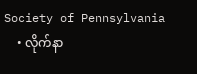Society of Pennsylvania
    • လိုက်နာ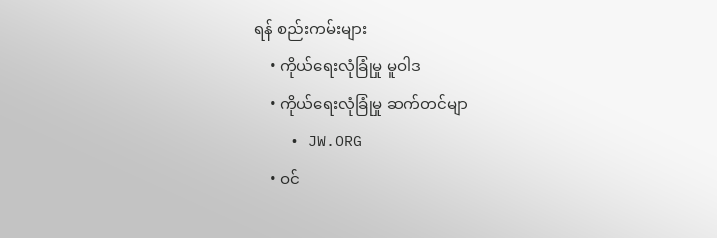ရန် စည်းကမ်းများ
    • ကိုယ်ရေးလုံခြုံမှု မူဝါဒ
    • ကိုယ်ရေးလုံခြုံမှု ဆက်တင်မျာ
    • JW.ORG
    • ဝင်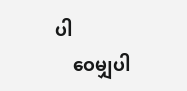ပါ
    ဝေမျှပါ